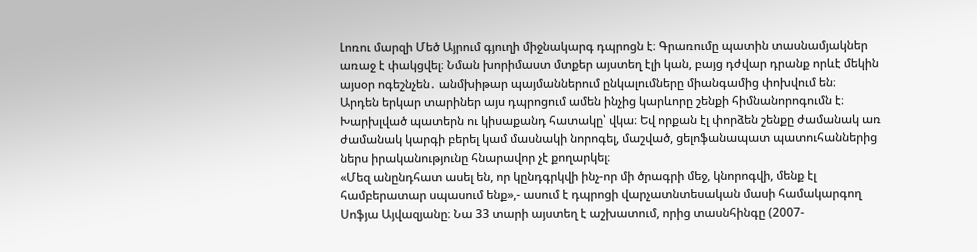Լոռու մարզի Մեծ Այրում գյուղի միջնակարգ դպրոցն է։ Գրառումը պատին տասնամյակներ առաջ է փակցվել։ Նման խորիմաստ մտքեր այստեղ էլի կան, բայց դժվար դրանք որևէ մեկին այսօր ոգեշնչեն․ անմխիթար պայմաններում ընկալումները միանգամից փոխվում են։
Արդեն երկար տարիներ այս դպրոցում ամեն ինչից կարևորը շենքի հիմնանորոգումն է։ Խարխլված պատերն ու կիսաքանդ հատակը՝ վկա։ Եվ որքան էլ փորձեն շենքը ժամանակ առ ժամանակ կարգի բերել կամ մասնակի նորոգել, մաշված, ցելոֆանապատ պատուհաններից ներս իրականությունը հնարավոր չէ քողարկել։
«Մեզ անընդհատ ասել են, որ կընդգրկվի ինչ-որ մի ծրագրի մեջ, կնորոգվի, մենք էլ համբերատար սպասում ենք»,- ասում է դպրոցի վարչատնտեսական մասի համակարգող Սոֆյա Այվազյանը։ Նա 33 տարի այստեղ է աշխատում, որից տասնհինգը (2007-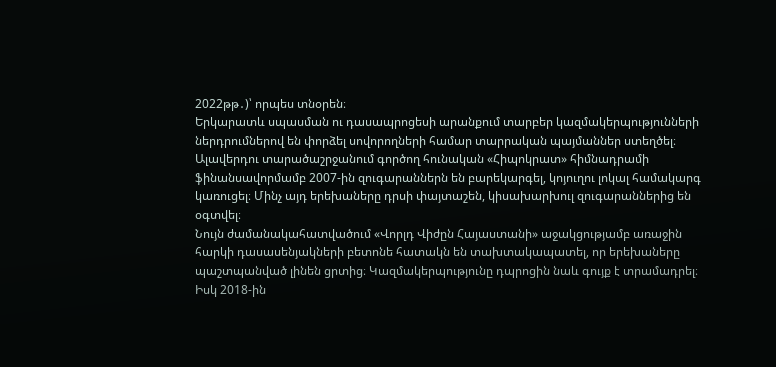2022թթ․)՝ որպես տնօրեն։
Երկարատև սպասման ու դասապրոցեսի արանքում տարբեր կազմակերպությունների ներդրումներով են փորձել սովորողների համար տարրական պայմաններ ստեղծել։ Ալավերդու տարածաշրջանում գործող հունական «Հիպոկրատ» հիմնադրամի ֆինանսավորմամբ 2007-ին զուգարաններն են բարեկարգել, կոյուղու լոկալ համակարգ կառուցել։ Մինչ այդ երեխաները դրսի փայտաշեն, կիսախարխուլ զուգարաններից են օգտվել։
Նույն ժամանակահատվածում «Վորլդ Վիժըն Հայաստանի» աջակցությամբ առաջին հարկի դասասենյակների բետոնե հատակն են տախտակապատել, որ երեխաները պաշտպանված լինեն ցրտից։ Կազմակերպությունը դպրոցին նաև գույք է տրամադրել։
Իսկ 2018-ին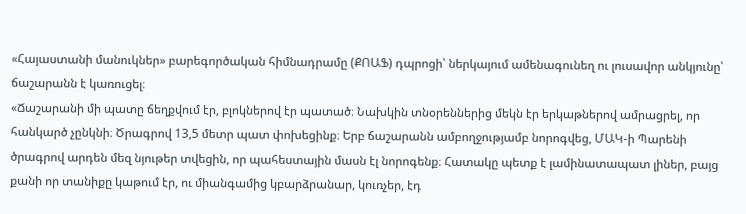«Հայաստանի մանուկներ» բարեգործական հիմնադրամը (ՔՈԱՖ) դպրոցի՝ ներկայում ամենագունեղ ու լուսավոր անկյունը՝ ճաշարանն է կառուցել։
«Ճաշարանի մի պատը ճեղքվում էր, բլոկներով էր պատած։ Նախկին տնօրեններից մեկն էր երկաթներով ամրացրել, որ հանկարծ չընկնի։ Ծրագրով 13,5 մետր պատ փոխեցինք։ Երբ ճաշարանն ամբողջությամբ նորոգվեց, ՄԱԿ-ի Պարենի ծրագրով արդեն մեզ նյութեր տվեցին, որ պահեստային մասն էլ նորոգենք։ Հատակը պետք է լամինատապատ լիներ, բայց քանի որ տանիքը կաթում էր, ու միանգամից կբարձրանար, կուռչեր, էդ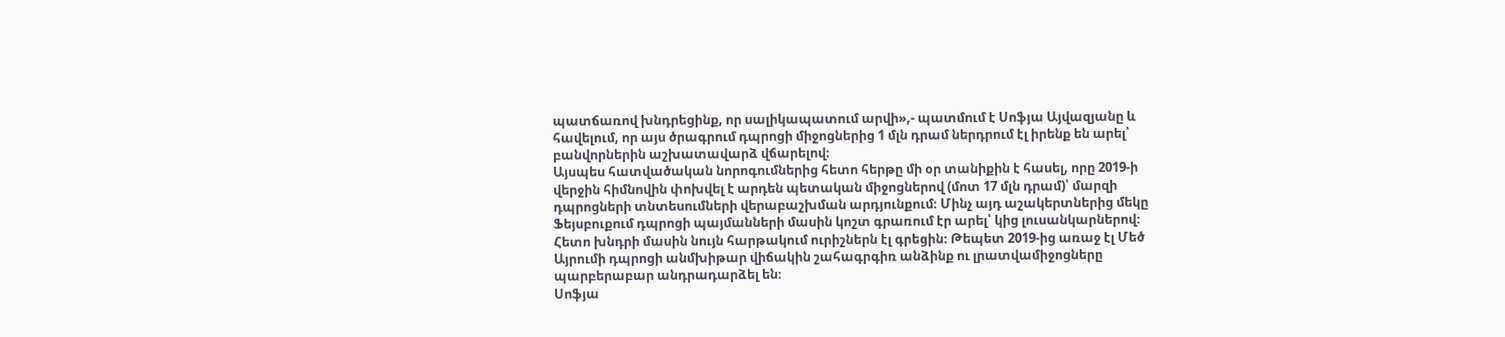պատճառով խնդրեցինք, որ սալիկապատում արվի»,- պատմում է Սոֆյա Այվազյանը և հավելում, որ այս ծրագրում դպրոցի միջոցներից 1 մլն դրամ ներդրում էլ իրենք են արել՝ բանվորներին աշխատավարձ վճարելով։
Այսպես հատվածական նորոգումներից հետո հերթը մի օր տանիքին է հասել, որը 2019-ի վերջին հիմնովին փոխվել է արդեն պետական միջոցներով (մոտ 17 մլն դրամ)՝ մարզի դպրոցների տնտեսումների վերաբաշխման արդյունքում։ Մինչ այդ աշակերտներից մեկը Ֆեյսբուքում դպրոցի պայմանների մասին կոշտ գրառում էր արել՝ կից լուսանկարներով։ Հետո խնդրի մասին նույն հարթակում ուրիշներն էլ գրեցին։ Թեպետ 2019-ից առաջ էլ Մեծ Այրումի դպրոցի անմխիթար վիճակին շահագրգիռ անձինք ու լրատվամիջոցները պարբերաբար անդրադարձել են։
Սոֆյա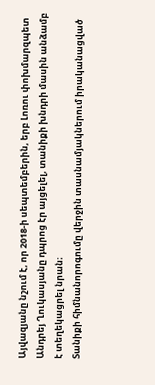Այվազյանը նշում է, որ 2018-ի սեպտեմբերին, երբ Լոռու փոխմարզպետ Անդրեյ Ղուկասյանը դպրոց էր այցելել, տանիքի խնդրի մասին անձամբ է տեղեկացրել նրան։
Տանիքի հիմնանորոգումը վերջին տասնամյակներում իրականացված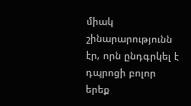միակ շինարարությունն էր, որն ընդգրկել է դպրոցի բոլոր երեք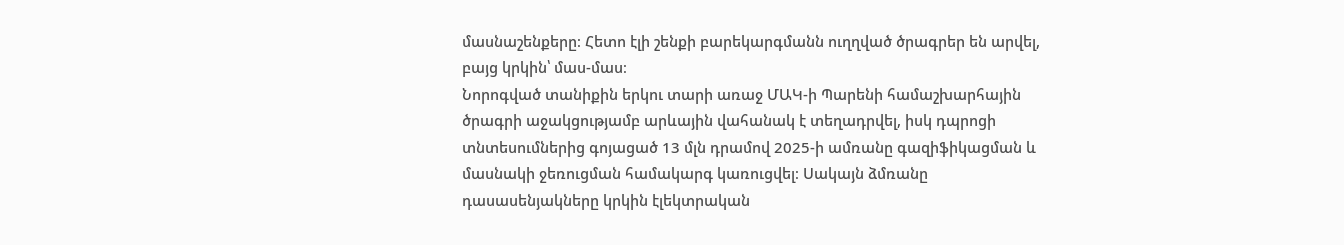մասնաշենքերը։ Հետո էլի շենքի բարեկարգմանն ուղղված ծրագրեր են արվել, բայց կրկին՝ մաս-մաս։
Նորոգված տանիքին երկու տարի առաջ ՄԱԿ-ի Պարենի համաշխարհային ծրագրի աջակցությամբ արևային վահանակ է տեղադրվել, իսկ դպրոցի տնտեսումներից գոյացած 13 մլն դրամով 2025-ի ամռանը գազիֆիկացման և մասնակի ջեռուցման համակարգ կառուցվել։ Սակայն ձմռանը դասասենյակները կրկին էլեկտրական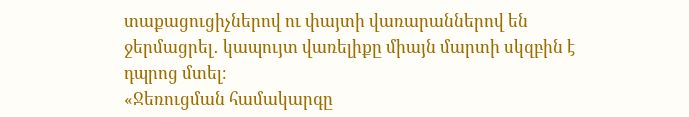տաքացուցիչներով ու փայտի վառարաններով են ջերմացրել․ կապույտ վառելիքը միայն մարտի սկզբին է դպրոց մտել։
«Ջեռուցման համակարգը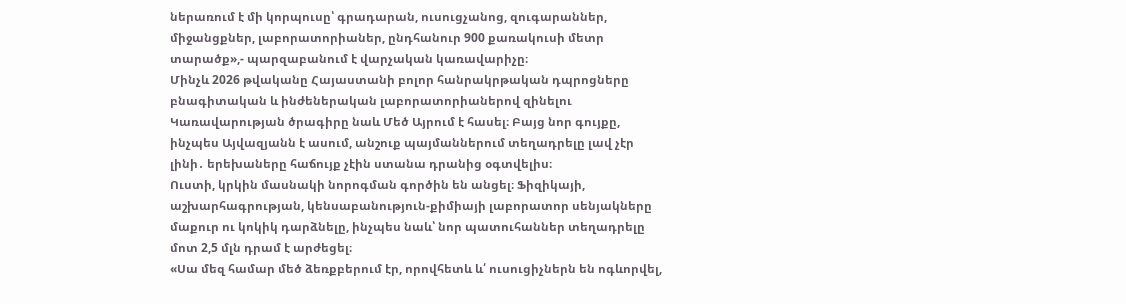ներառում է մի կորպուսը՝ գրադարան, ուսուցչանոց, զուգարաններ, միջանցքներ, լաբորատորիաներ, ընդհանուր 900 քառակուսի մետր տարածք»,- պարզաբանում է վարչական կառավարիչը։
Մինչև 2026 թվականը Հայաստանի բոլոր հանրակրթական դպրոցները բնագիտական և ինժեներական լաբորատորիաներով զինելու Կառավարության ծրագիրը նաև Մեծ Այրում է հասել։ Բայց նոր գույքը, ինչպես Այվազյանն է ասում, անշուք պայմաններում տեղադրելը լավ չէր լինի․ երեխաները հաճույք չէին ստանա դրանից օգտվելիս։
Ուստի, կրկին մասնակի նորոգման գործին են անցել։ Ֆիզիկայի, աշխարհագրության, կենսաբանություն-քիմիայի լաբորատոր սենյակները մաքուր ու կոկիկ դարձնելը, ինչպես նաև՝ նոր պատուհաններ տեղադրելը մոտ 2,5 մլն դրամ է արժեցել։
«Սա մեզ համար մեծ ձեռքբերում էր, որովհետև և՛ ուսուցիչներն են ոգևորվել,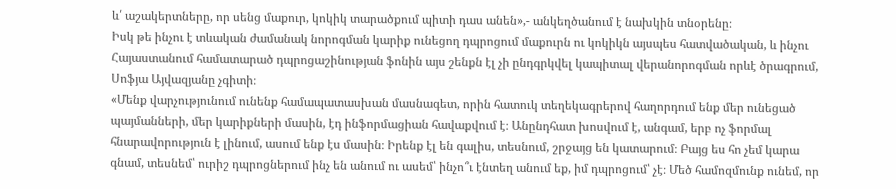և՛ աշակերտները, որ սենց մաքուր, կոկիկ տարածքում պիտի դաս անեն»,- անկեղծանում է նախկին տնօրենը։
Իսկ թե ինչու է տևական ժամանակ նորոգման կարիք ունեցող դպրոցում մաքուրն ու կոկիկն այսպես հատվածական, և ինչու Հայաստանում համատարած դպրոցաշինության ֆոնին այս շենքն էլ չի ընդգրկվել կապիտալ վերանորոգման որևէ ծրագրում, Սոֆյա Այվազյանը չգիտի։
«Մենք վարչությունում ունենք համապատասխան մասնագետ, որին հատուկ տեղեկագրերով հաղորդում ենք մեր ունեցած պայմանների, մեր կարիքների մասին, էդ ինֆորմացիան հավաքվում է։ Անընդհատ խոսվում է, անգամ, երբ ոչ ֆորմալ հնարավորություն է լինում, ասում ենք էս մասին։ Իրենք էլ են գալիս, տեսնում, շրջայց են կատարում։ Բայց ես հո չեմ կարա գնամ, տեսնեմ՝ ուրիշ դպրոցներում ինչ են անում ու ասեմ՝ ինչո՞ւ էնտեղ անում եք, իմ դպրոցում՝ չէ։ Մեծ համոզմունք ունեմ, որ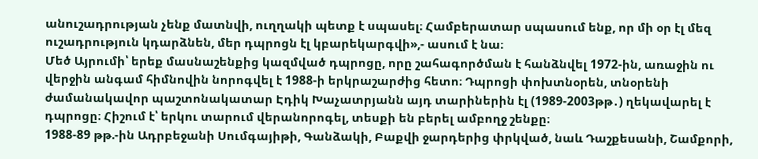անուշադրության չենք մատնվի, ուղղակի պետք է սպասել։ Համբերատար սպասում ենք, որ մի օր էլ մեզ ուշադրություն կդարձնեն, մեր դպրոցն էլ կբարեկարգվի»,- ասում է նա։
Մեծ Այրումի՝ երեք մասնաշենքից կազմված դպրոցը, որը շահագործման է հանձնվել 1972-ին, առաջին ու վերջին անգամ հիմնովին նորոգվել է 1988-ի երկրաշարժից հետո։ Դպրոցի փոխտնօրեն, տնօրենի ժամանակավոր պաշտոնակատար Էդիկ Խաչատրյանն այդ տարիներին էլ (1989-2003թթ․) ղեկավարել է դպրոցը։ Հիշում է՝ երկու տարում վերանորոգել, տեսքի են բերել ամբողջ շենքը։
1988-89 թթ.-ին Ադրբեջանի Սումգայիթի, Գանձակի, Բաքվի ջարդերից փրկված, նաև Դաշքեսանի, Շամքորի,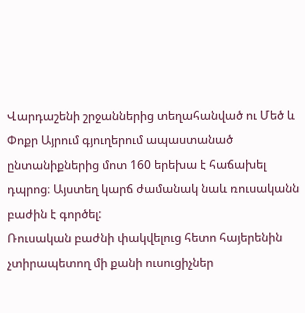Վարդաշենի շրջաններից տեղահանված ու Մեծ և Փոքր Այրում գյուղերում ապաստանած ընտանիքներից մոտ 160 երեխա է հաճախել դպրոց։ Այստեղ կարճ ժամանակ նաև ռուսականն բաժին է գործել:
Ռուսական բաժնի փակվելուց հետո հայերենին չտիրապետող մի քանի ուսուցիչներ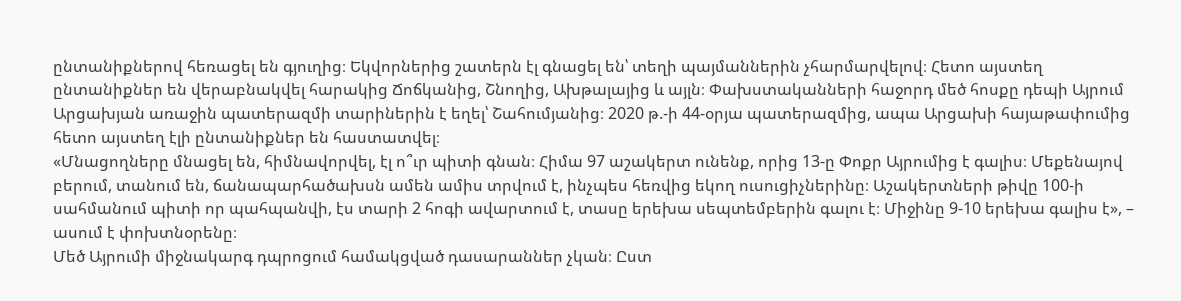ընտանիքներով հեռացել են գյուղից։ Եկվորներից շատերն էլ գնացել են՝ տեղի պայմաններին չհարմարվելով։ Հետո այստեղ ընտանիքներ են վերաբնակվել հարակից Ճոճկանից, Շնողից, Ախթալայից և այլն։ Փախստականների հաջորդ մեծ հոսքը դեպի Այրում Արցախյան առաջին պատերազմի տարիներին է եղել՝ Շահումյանից։ 2020 թ.-ի 44-օրյա պատերազմից, ապա Արցախի հայաթափումից հետո այստեղ էլի ընտանիքներ են հաստատվել։
«Մնացողները մնացել են, հիմնավորվել, էլ ո՞ւր պիտի գնան։ Հիմա 97 աշակերտ ունենք, որից 13-ը Փոքր Այրումից է գալիս։ Մեքենայով բերում, տանում են, ճանապարհածախսն ամեն ամիս տրվում է, ինչպես հեռվից եկող ուսուցիչներինը։ Աշակերտների թիվը 100-ի սահմանում պիտի որ պահպանվի, էս տարի 2 հոգի ավարտում է, տասը երեխա սեպտեմբերին գալու է։ Միջինը 9-10 երեխա գալիս է», – ասում է փոխտնօրենը։
Մեծ Այրումի միջնակարգ դպրոցում համակցված դասարաններ չկան։ Ըստ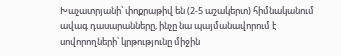Խաչատրյանի՝ փոքրաթիվ են (2-5 աշակերտ) հիմնականում ավագ դասարանները, ինչը նա պայմանավորում է սովորողների՝ կրթությունը միջին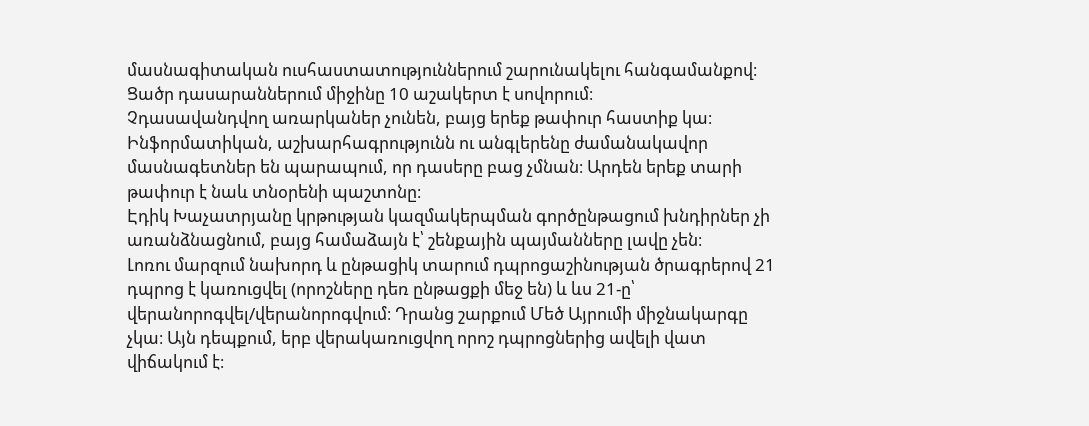մասնագիտական ուսհաստատություններում շարունակելու հանգամանքով։ Ցածր դասարաններում միջինը 10 աշակերտ է սովորում։
Չդասավանդվող առարկաներ չունեն, բայց երեք թափուր հաստիք կա։ Ինֆորմատիկան, աշխարհագրությունն ու անգլերենը ժամանակավոր մասնագետներ են պարապում, որ դասերը բաց չմնան։ Արդեն երեք տարի թափուր է նաև տնօրենի պաշտոնը։
Էդիկ Խաչատրյանը կրթության կազմակերպման գործընթացում խնդիրներ չի առանձնացնում, բայց համաձայն է՝ շենքային պայմանները լավը չեն։
Լոռու մարզում նախորդ և ընթացիկ տարում դպրոցաշինության ծրագրերով 21 դպրոց է կառուցվել (որոշները դեռ ընթացքի մեջ են) և ևս 21-ը՝ վերանորոգվել/վերանորոգվում։ Դրանց շարքում Մեծ Այրումի միջնակարգը չկա։ Այն դեպքում, երբ վերակառուցվող որոշ դպրոցներից ավելի վատ վիճակում է։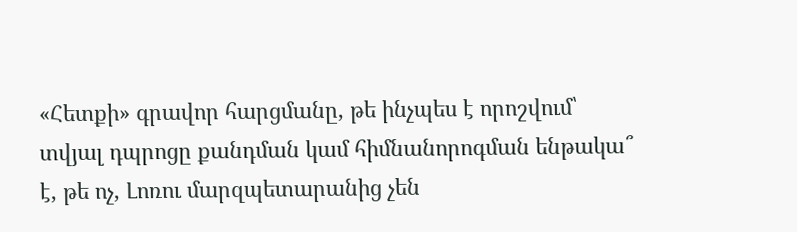«Հետքի» գրավոր հարցմանը, թե ինչպես է որոշվում՝ տվյալ դպրոցը քանդման կամ հիմնանորոգման ենթակա՞ է, թե ոչ, Լոռու մարզպետարանից չեն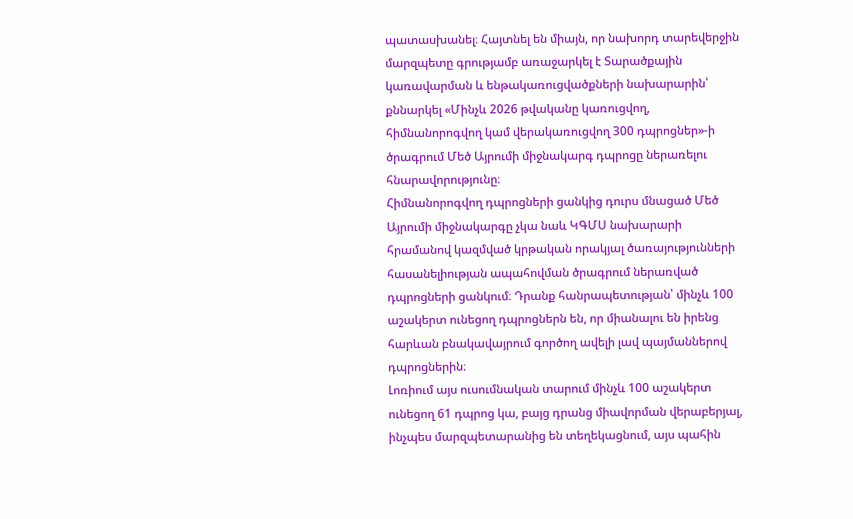պատասխանել։ Հայտնել են միայն, որ նախորդ տարեվերջին մարզպետը գրությամբ առաջարկել է Տարածքային կառավարման և ենթակառուցվածքների նախարարին՝ քննարկել «Մինչև 2026 թվականը կառուցվող, հիմնանորոգվող կամ վերակառուցվող 300 դպրոցներ»-ի ծրագրում Մեծ Այրումի միջնակարգ դպրոցը ներառելու հնարավորությունը։
Հիմնանորոգվող դպրոցների ցանկից դուրս մնացած Մեծ Այրումի միջնակարգը չկա նաև ԿԳՄՍ նախարարի հրամանով կազմված կրթական որակյալ ծառայությունների հասանելիության ապահովման ծրագրում ներառված դպրոցների ցանկում։ Դրանք հանրապետության՝ մինչև 100 աշակերտ ունեցող դպրոցներն են, որ միանալու են իրենց հարևան բնակավայրում գործող ավելի լավ պայմաններով դպրոցներին։
Լոռիում այս ուսումնական տարում մինչև 100 աշակերտ ունեցող 61 դպրոց կա, բայց դրանց միավորման վերաբերյալ, ինչպես մարզպետարանից են տեղեկացնում, այս պահին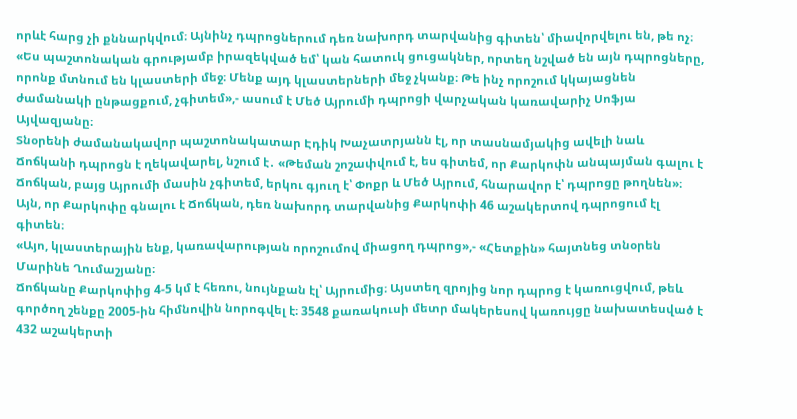որևէ հարց չի քննարկվում։ Այնինչ դպրոցներում դեռ նախորդ տարվանից գիտեն՝ միավորվելու են, թե ոչ։
«Ես պաշտոնական գրությամբ իրազեկված եմ՝ կան հատուկ ցուցակներ, որտեղ նշված են այն դպրոցները, որոնք մտնում են կլաստերի մեջ։ Մենք այդ կլաստերների մեջ չկանք։ Թե ինչ որոշում կկայացնեն ժամանակի ընթացքում, չգիտեմ»,- ասում է Մեծ Այրումի դպրոցի վարչական կառավարիչ Սոֆյա Այվազյանը։
Տնօրենի ժամանակավոր պաշտոնակատար Էդիկ Խաչատրյանն էլ, որ տասնամյակից ավելի նաև Ճոճկանի դպրոցն է ղեկավարել, նշում է․ «Թեման շոշափվում է, ես գիտեմ, որ Քարկոփն անպայման գալու է Ճոճկան, բայց Այրումի մասին չգիտեմ, երկու գյուղ է՝ Փոքր և Մեծ Այրում, հնարավոր է՝ դպրոցը թողնեն»։
Այն, որ Քարկոփը գնալու է Ճոճկան, դեռ նախորդ տարվանից Քարկոփի 46 աշակերտով դպրոցում էլ գիտեն։
«Այո, կլաստերային ենք, կառավարության որոշումով միացող դպրոց»,- «Հետքին» հայտնեց տնօրեն Մարինե Ղումաշյանը։
Ճոճկանը Քարկոփից 4-5 կմ է հեռու, նույնքան էլ՝ Այրումից։ Այստեղ զրոյից նոր դպրոց է կառուցվում, թեև գործող շենքը 2005-ին հիմնովին նորոգվել է։ 3548 քառակուսի մետր մակերեսով կառույցը նախատեսված է 432 աշակերտի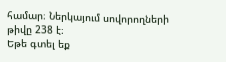համար։ Ներկայում սովորողների թիվը 238 է։
Եթե գտել եք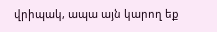վրիպակ, ապա այն կարող եք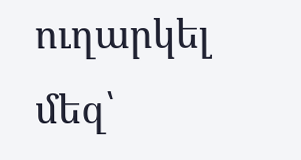ուղարկել մեզ՝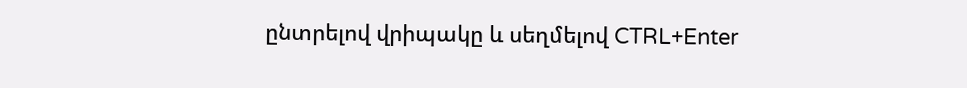ընտրելով վրիպակը և սեղմելով CTRL+Enter